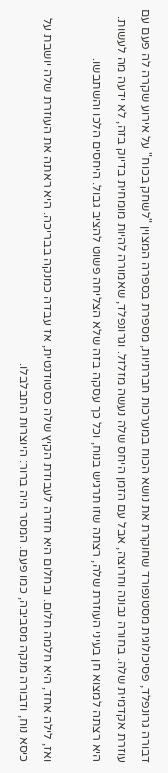דבורה גרונפלד, פסיכולוגית מסטנפורד שחוקרת את נושא הכוח במערכות חברתיות, מספרת בספרה המצוין "לשחק בכוח" על אירוע שקרה לה פעם עם עוזרת אקדמית שלה. בחורה נבונה וחרוצה, אבל עם הזמן היחס שלה נעשה מזלזל. וגרונפלד, שאמורה להיות מומחית בדיוק בזה, לא ידעה מה לעשות. היא רצתה למצוא חן בעיני העוזרת שלה, רצתה שזו תרגיש בנוח, וכל כך עסקה בזה שלא הצליחה פשוט להציב גבול. היחסים הלכו והשתבשו.

ואז, לילה אחד, היא חלמה חלום. ובחלום היא חזרה לעבודת הקיץ שלה כסטודנטית, אז עבדה כמנקה בבריכה. היא ראתה את העוזרת שלה יושבת על כיסא נוח, ודבורה מנקה מסביבה, כמו פעם. המסר היה ברור: היוצרות התבלבלו.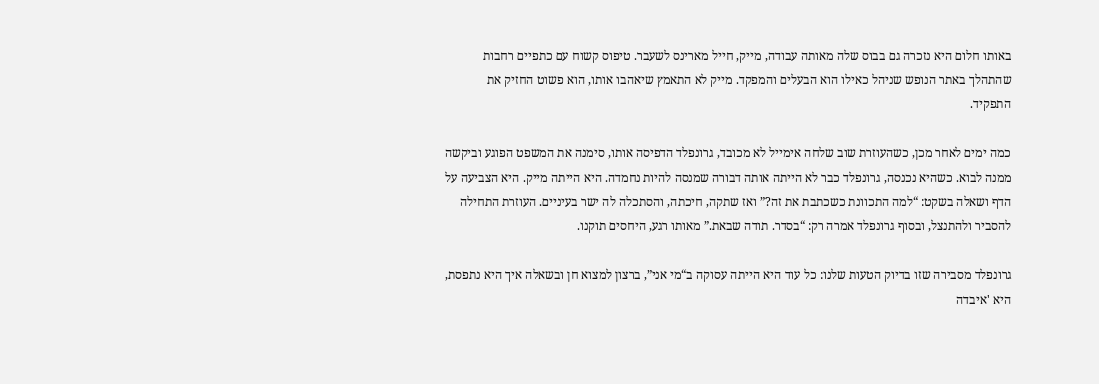באותו חלום היא נזכרה גם בבוס שלה מאותה עבודה, מייק, חייל מארינס לשעבר. טיפוס קשוח עם כתפיים רחבות שהתהלך באתר הנופש שניהל כאילו הוא הבעלים והמפקד. מייק לא התאמץ שיאהבו אותו, הוא פשוט החזיק את התפקיד.

כמה ימים לאחר מכן, כשהעוזרת שוב שלחה אימייל לא מכובד, גרונפלד הדפיסה אותו, סימנה את המשפט הפוגע וביקשה ממנה לבוא. כשהיא נכנסה, גרונפלד כבר לא הייתה אותה דבורה שמנסה להיות נחמדה. היא הייתה מייק. היא הצביעה על הדף ושאלה בשקט: “למה התכוונת כשכתבת את זה?” ואז שתקה, חיכתה, והסתכלה לה ישר בעיניים. העוזרת התחילה להסביר ולהתנצל, ובסוף גרונפלד אמרה רק: “בסדר. תודה שבאת.” מאותו רגע, היחסים תוקנו.

גרונפלד מסבירה שזו בדיוק הטעות שלנו: כל עוד היא הייתה עסוקה ב“מי אני”, ברצון למצוא חן ובשאלה איך היא נתפסת, היא 'איבדה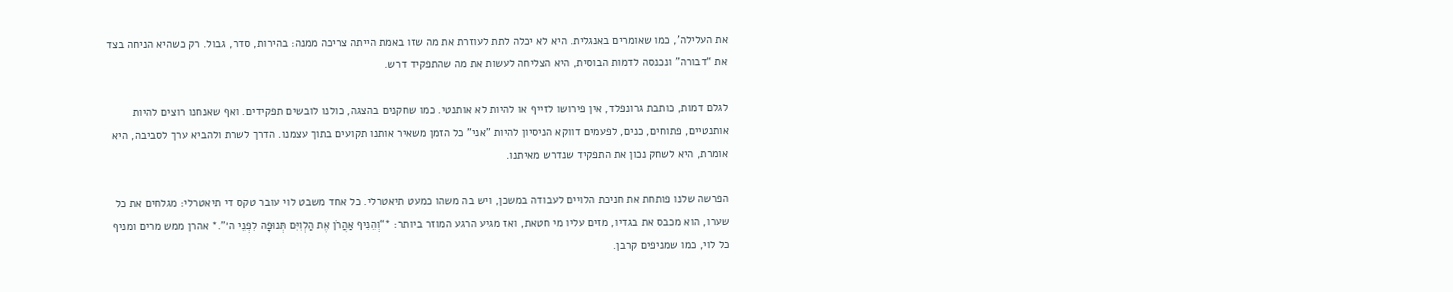את העלילה', כמו שאומרים באנגלית. היא לא יכלה לתת לעוזרת את מה שזו באמת הייתה צריכה ממנה: בהירות, סדר, גבול. רק כשהיא הניחה בצד את “דבורה” ונכנסה לדמות הבוסית, היא הצליחה לעשות את מה שהתפקיד דרש.

לגלם דמות, כותבת גרונפלד, אין פירושו לזייף או להיות לא אותנטי. כמו שחקנים בהצגה, כולנו לובשים תפקידים. ואף שאנחנו רוצים להיות אותנטיים, פתוחים, כנים, לפעמים דווקא הניסיון להיות "אני" כל הזמן משאיר אותנו תקועים בתוך עצמנו. הדרך לשרת ולהביא ערך לסביבה, היא אומרת, היא לשחק נכון את התפקיד שנדרש מאיתנו.

הפרשה שלנו פותחת את חניכת הלויים לעבודה במשכן, ויש בה משהו כמעט תיאטרלי. כל אחד משבט לוי עובר טקס די תיאטרלי: מגלחים את כל שערו, הוא מכבס את בגדיו, מזים עליו מי חטאת, ואז מגיע הרגע המוזר ביותר: *“וְהֵנִיף אַהֲרֹן אֶת הַלְוִיִּם תְּנוּפָה לִפְנֵי ה׳”.* אהרן ממש מרים ומניף כל לוי, כמו שמניפים קרבן.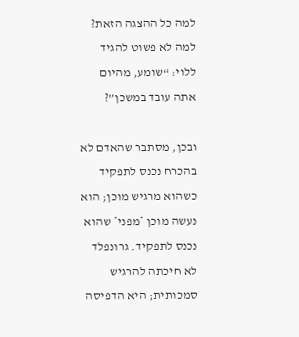למה כל ההצגה הזאת? למה לא פשוט להגיד ללוי: “שומע, מהיום אתה עובד במשכן”?

ובכן, מסתבר שהאדם לא בהכרח נכנס לתפקיד כשהוא מרגיש מוכן; הוא נעשה מוכן *מפני* שהוא נכנס לתפקיד. גרונפלד לא חיכתה להרגיש סמכותית; היא הדפיסה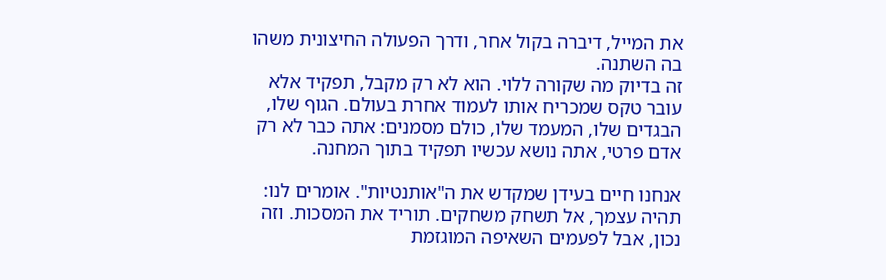את המייל, דיברה בקול אחר, ודרך הפעולה החיצונית משהו בה השתנה.
זה בדיוק מה שקורה ללוי. הוא לא רק מקבל, תפקיד אלא עובר טקס שמכריח אותו לעמוד אחרת בעולם. הגוף שלו, הבגדים שלו, המעמד שלו, כולם מסמנים: אתה כבר לא רק אדם פרטי, אתה נושא עכשיו תפקיד בתוך המחנה.

אנחנו חיים בעידן שמקדש את ה"אותנטיות". אומרים לנו: תהיה עצמך, אל תשחק משחקים. תוריד את המסכות. וזה נכון, אבל לפעמים השאיפה המוגזמת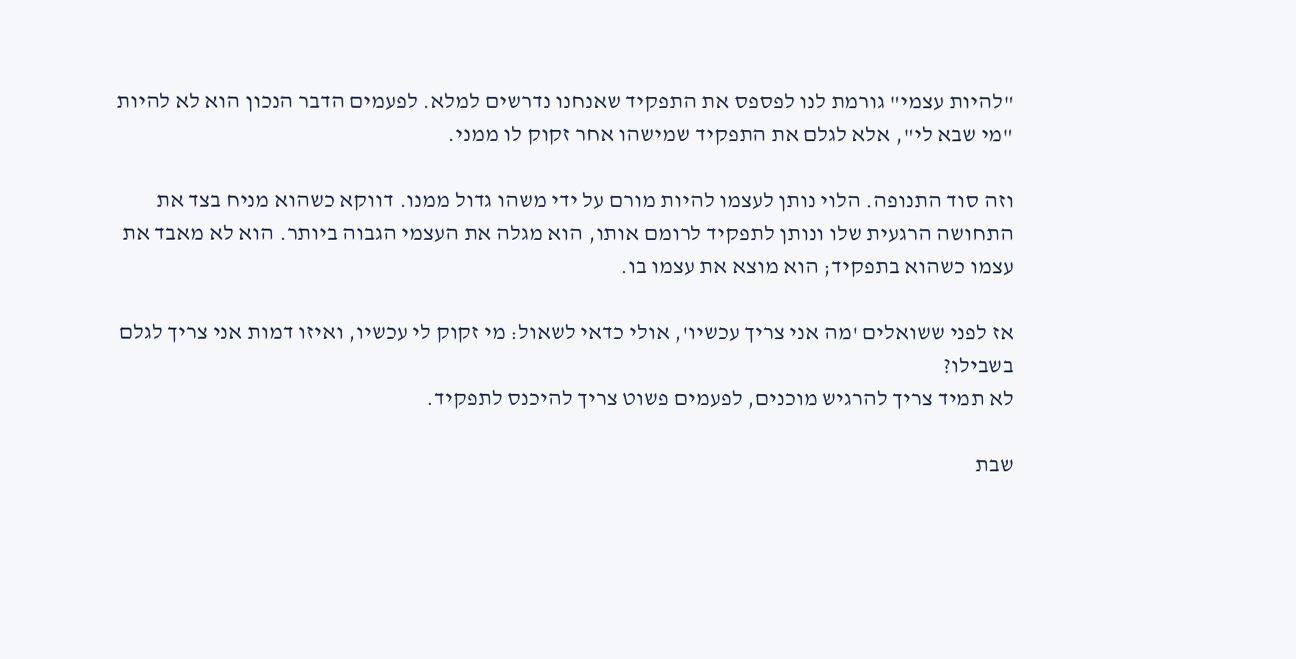"להיות עצמי" גורמת לנו לפספס את התפקיד שאנחנו נדרשים למלא. לפעמים הדבר הנכון הוא לא להיות "מי שבא לי", אלא לגלם את התפקיד שמישהו אחר זקוק לו ממני.

וזה סוד התנופה. הלוי נותן לעצמו להיות מורם על ידי משהו גדול ממנו. דווקא כשהוא מניח בצד את התחושה הרגעית שלו ונותן לתפקיד לרומם אותו, הוא מגלה את העצמי הגבוה ביותר. הוא לא מאבד את עצמו כשהוא בתפקיד; הוא מוצא את עצמו בו.

אז לפני ששואלים 'מה אני צריך עכשיו', אולי כדאי לשאול: מי זקוק לי עכשיו, ואיזו דמות אני צריך לגלם בשבילו?
לא תמיד צריך להרגיש מוכנים, לפעמים פשוט צריך להיכנס לתפקיד.

שבת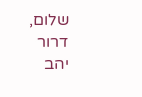שלום,
דרור יהב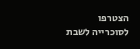הצטרפו לסוכרייה לשבת